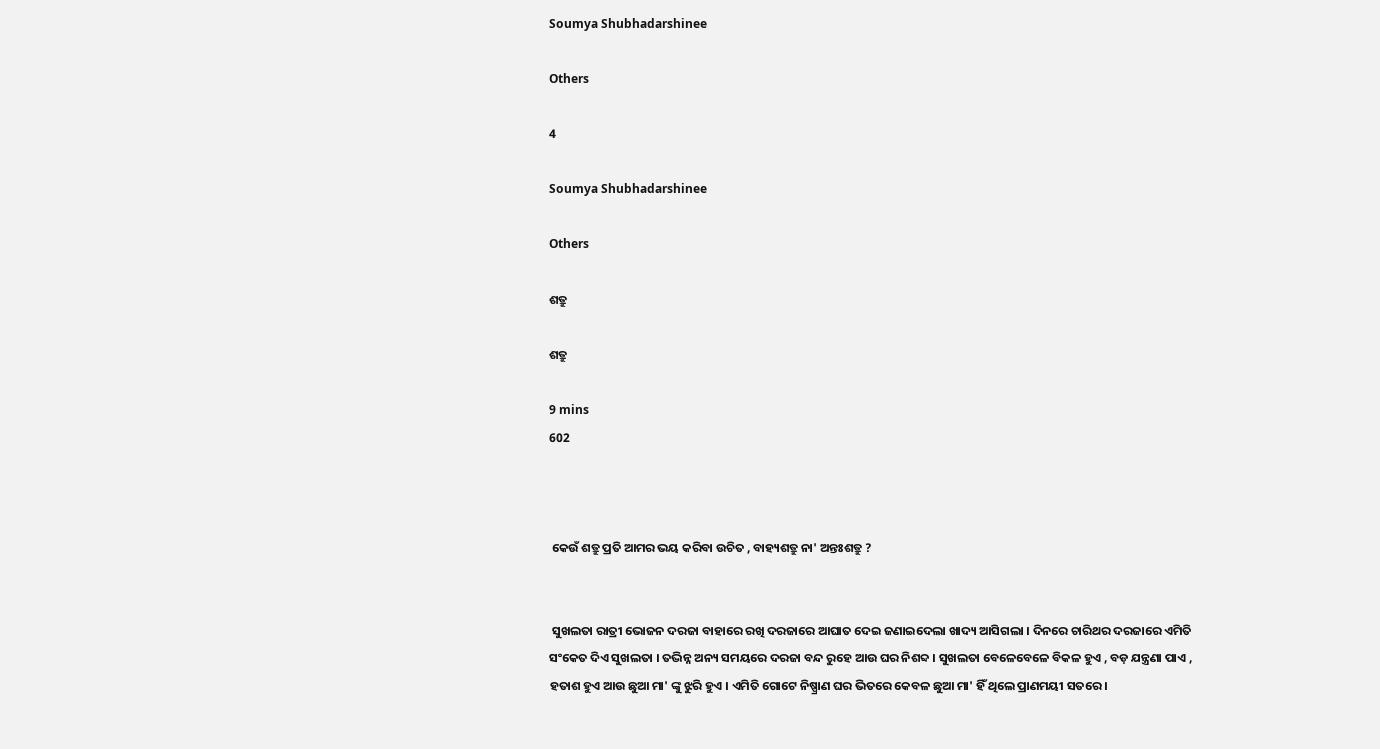Soumya Shubhadarshinee

Others

4

Soumya Shubhadarshinee

Others

ଶତ୍ରୁ

ଶତ୍ରୁ

9 mins
602



 କେଉଁ ଶତ୍ରୁ ପ୍ରତି ଆମର ଭୟ କରିବା ଉଚିତ , ବାହ୍ୟଶତ୍ରୁ ନା' ଅନ୍ତଃଶତ୍ରୁ ?


 ସୁଖଲତା ରାତ୍ରୀ ଭୋଜନ ଦରଜା ବାହାରେ ରଖି ଦରଜାରେ ଆଘାତ ଦେଇ ଜଣାଇଦେଲା ଖାଦ୍ୟ ଆସିଗଲା । ଦିନରେ ଚାରିଥର ଦରଜାରେ ଏମିତି ସଂକେତ ଦିଏ ସୁଖଲତା । ତଦ୍ଭିନ୍ନ ଅନ୍ୟ ସମୟରେ ଦରଜା ବନ୍ଦ ରୁହେ ଆଉ ଘର ନିଶବ୍ଦ । ସୁଖଲତା ବେଳେବେଳେ ବିକଳ ହୁଏ , ବଡ଼ ଯନ୍ତ୍ରଣା ପାଏ , ହତାଶ ହୁଏ ଆଉ ଛୁଆ ମା' ଙ୍କୁ ଝୁରି ହୁଏ । ଏମିତି ଗୋଟେ ନିଷ୍ପ୍ରାଣ ଘର ଭିତରେ କେବଳ ଛୁଆ ମା' ହିଁ ଥିଲେ ପ୍ରାଣମୟୀ ସତରେ ।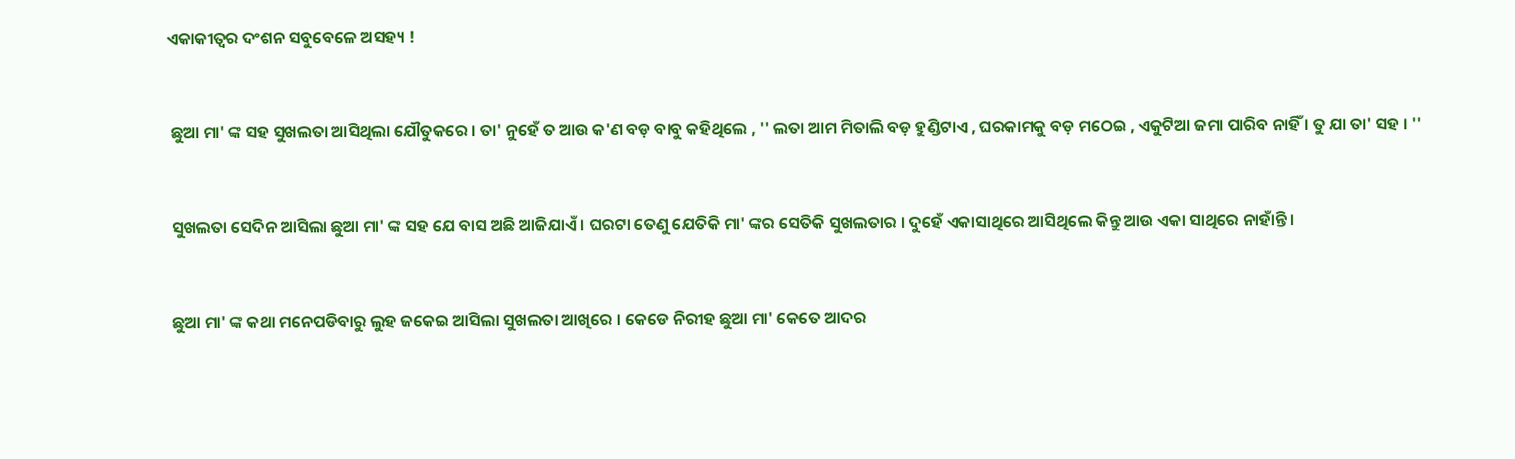ଏକାକୀତ୍ୱର ଦଂଶନ ସବୁବେଳେ ଅସହ୍ୟ !


 ଛୁଆ ମା' ଙ୍କ ସହ ସୁଖଲତା ଆସିଥିଲା ଯୌତୁକରେ । ତା' ନୁହେଁ ତ ଆଉ କ'ଣ ବଡ଼ ବାବୁ କହିଥିଲେ , '' ଲତା ଆମ ମିତାଲି ବଡ଼ ହୁଣ୍ଡିଟାଏ , ଘରକାମକୁ ବଡ଼ ମଠେଇ , ଏକୁଟିଆ ଜମା ପାରିବ ନାହିଁ । ତୁ ଯା ତା' ସହ । ''


 ସୁଖଲତା ସେଦିନ ଆସିଲା ଛୁଆ ମା' ଙ୍କ ସହ ଯେ ବାସ ଅଛି ଆଜିଯାଏଁ । ଘରଟା ତେଣୁ ଯେତିକି ମା' ଙ୍କର ସେତିକି ସୁଖଲତାର । ଦୁହେଁ ଏକାସାଥିରେ ଆସିଥିଲେ କିନ୍ତୁ ଆଉ ଏକା ସାଥିରେ ନାହାଁନ୍ତି ।


 ଛୁଆ ମା' ଙ୍କ କଥା ମନେପଡିବାରୁ ଲୁହ ଜକେଇ ଆସିଲା ସୁଖଲତା ଆଖିରେ । କେଡେ ନିରୀହ ଛୁଆ ମା' କେତେ ଆଦର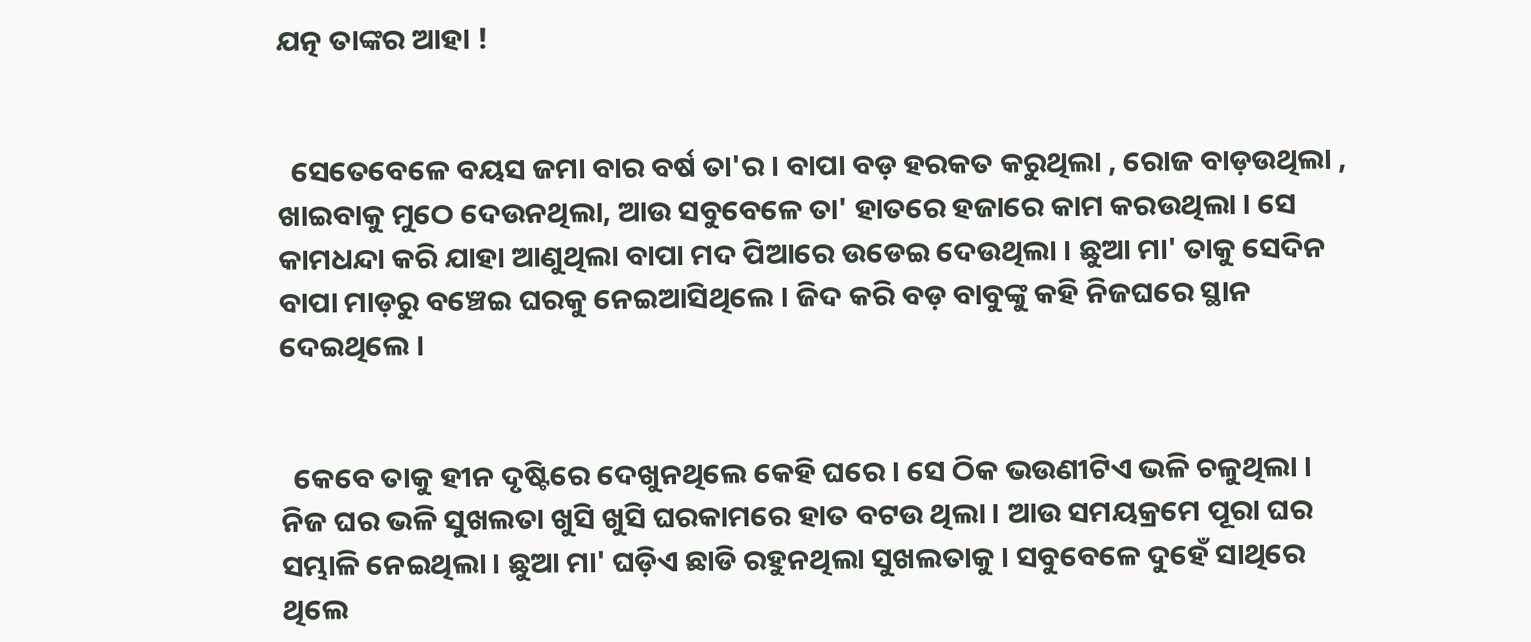ଯତ୍ନ ତାଙ୍କର ଆହା !


  ସେତେବେଳେ ବୟସ ଜମା ବାର ବର୍ଷ ତା'ର । ବାପା ବଡ଼ ହରକତ କରୁଥିଲା , ରୋଜ ବାଡ଼ଉଥିଲା , ଖାଇବାକୁ ମୁଠେ ଦେଉନଥିଲା, ଆଉ ସବୁବେଳେ ତା' ହାତରେ ହଜାରେ କାମ କରଉଥିଲା । ସେ କାମଧନ୍ଦା କରି ଯାହା ଆଣୁଥିଲା ବାପା ମଦ ପିଆରେ ଉଡେଇ ଦେଉଥିଲା । ଛୁଆ ମା' ତାକୁ ସେଦିନ ବାପା ମାଡ଼ରୁ ବଞ୍ଚେଇ ଘରକୁ ନେଇଆସିଥିଲେ । ଜିଦ କରି ବଡ଼ ବାବୁଙ୍କୁ କହି ନିଜଘରେ ସ୍ଥାନ ଦେଇଥିଲେ ।


  କେବେ ତାକୁ ହୀନ ଦୃଷ୍ଟିରେ ଦେଖୁନଥିଲେ କେହି ଘରେ । ସେ ଠିକ ଭଉଣୀଟିଏ ଭଳି ଚଳୁଥିଲା । ନିଜ ଘର ଭଳି ସୁଖଲତା ଖୁସି ଖୁସି ଘରକାମରେ ହାତ ବଟଉ ଥିଲା । ଆଉ ସମୟକ୍ରମେ ପୂରା ଘର ସମ୍ଭାଳି ନେଇଥିଲା । ଛୁଆ ମା' ଘଡ଼ିଏ ଛାଡି ରହୁନଥିଲା ସୁଖଲତାକୁ । ସବୁବେଳେ ଦୁହେଁ ସାଥିରେ ଥିଲେ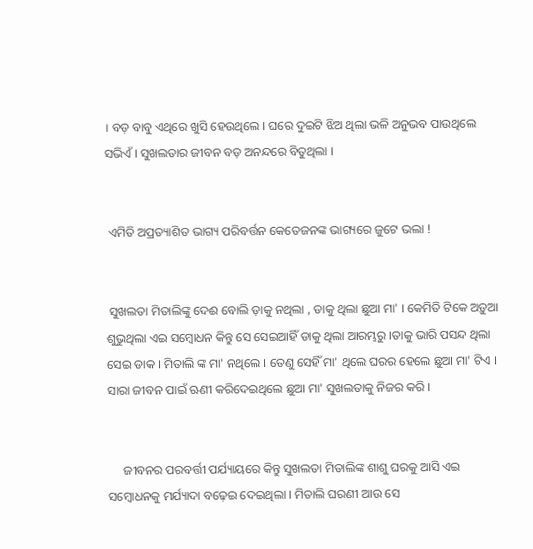। ବଡ଼ ବାବୁ ଏଥିରେ ଖୁସି ହେଉଥିଲେ । ଘରେ ଦୁଇଟି ଝିଅ ଥିଲା ଭଳି ଅନୁଭବ ପାଉଥିଲେ ସଭିଏଁ । ସୁଖଲତାର ଜୀବନ ବଡ଼ ଅନନ୍ଦରେ ବିତୁଥିଲା ।


 ଏମିତି ଅପ୍ରତ୍ୟାଶିତ ଭାଗ୍ୟ ପରିବର୍ତ୍ତନ କେତେଜନଙ୍କ ଭାଗ୍ୟରେ ଜୁଟେ ଭଲା !


 ସୁଖଲତା ମିତାଲିଙ୍କୁ ଦେଈ ବୋଲି ଡ଼ାକୁ ନଥିଲା , ଡାକୁ ଥିଲା ଛୁଆ ମା' । କେମିତି ଟିକେ ଅଡ଼ୁଆ ଶୁଭୁଥିଲା ଏଇ ସମ୍ବୋଧନ କିନ୍ତୁ ସେ ସେଇଆହିଁ ଡାକୁ ଥିଲା ଆରମ୍ଭରୁ ।ତାକୁ ଭାରି ପସନ୍ଦ ଥିଲା ସେଇ ଡାକ । ମିତାଲି ଙ୍କ ମା' ନଥିଲେ । ତେଣୁ ସେହିଁ ମା' ଥିଲେ ଘରର ହେଲେ ଛୁଆ ମା' ଟିଏ । ସାରା ଜୀବନ ପାଇଁ ଋଣୀ କରିଦେଇଥିଲେ ଛୁଆ ମା' ସୁଖଲତାକୁ ନିଜର କରି ।


     ଜୀବନର ପରବର୍ତ୍ତୀ ପର୍ଯ୍ୟାୟରେ କିନ୍ତୁ ସୁଖଲତା ମିତାଲିଙ୍କ ଶାଶୁ ଘରକୁ ଆସି ଏଇ ସମ୍ବୋଧନକୁ ମର୍ଯ୍ୟାଦା ବଢ଼େଇ ଦେଇଥିଲା । ମିତାଲି ଘରଣୀ ଆଉ ସେ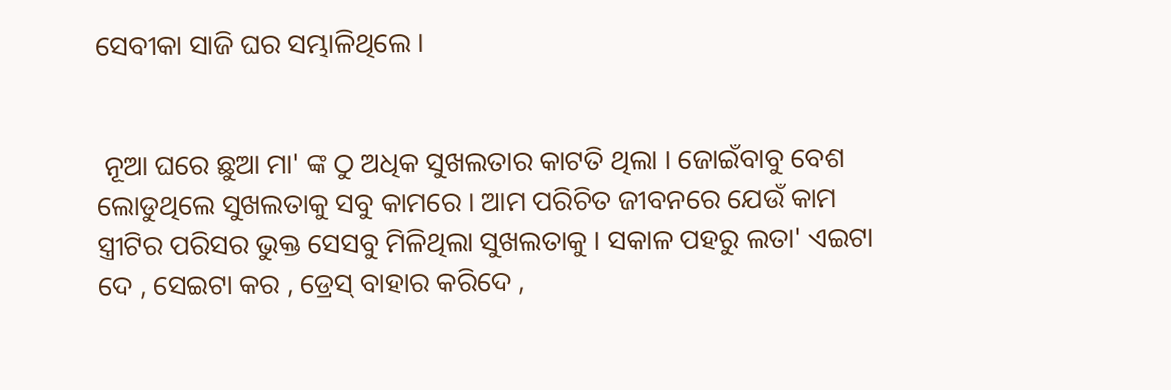ସେବୀକା ସାଜି ଘର ସମ୍ଭାଳିଥିଲେ ।


 ନୂଆ ଘରେ ଛୁଆ ମା' ଙ୍କ ଠୁ ଅଧିକ ସୁଖଲତାର କାଟତି ଥିଲା । ଜୋଇଁବାବୁ ବେଶ ଲୋଡୁଥିଲେ ସୁଖଲତାକୁ ସବୁ କାମରେ । ଆମ ପରିଚିତ ଜୀବନରେ ଯେଉଁ କାମ ସ୍ତ୍ରୀଟିର ପରିସର ଭୁକ୍ତ ସେସବୁ ମିଳିଥିଲା ସୁଖଲତାକୁ । ସକାଳ ପହରୁ ଲତା' ଏଇଟା ଦେ , ସେଇଟା କର , ଡ୍ରେସ୍ ବାହାର କରିଦେ ,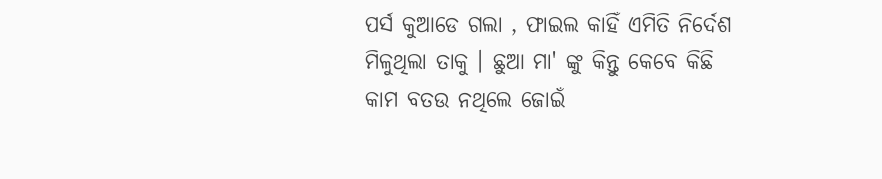ପର୍ସ କୁଆଡେ ଗଲା , ଫାଇଲ କାହିଁ ଏମିତି ନିର୍ଦେଶ ମିଳୁଥିଲା ତାକୁ । ଛୁଆ ମା' ଙ୍କୁ କିନ୍ତୁ କେବେ କିଛି କାମ ବତଉ ନଥିଲେ ଜୋଇଁ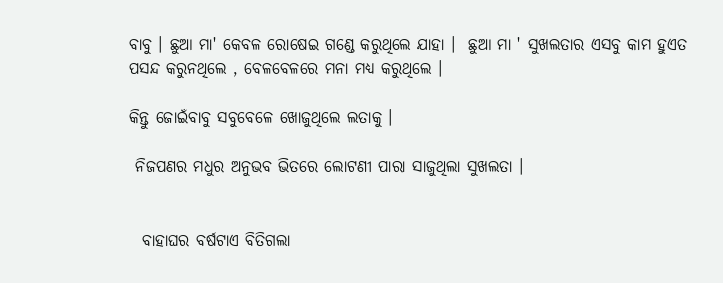ବାବୁ । ଛୁଆ ମା' କେବଳ ରୋଷେଇ ଗଣ୍ଡେ କରୁଥିଲେ ଯାହା ।  ଛୁଆ ମା ' ସୁଖଲତାର ଏସବୁ କାମ ହୁଏତ ପସନ୍ଦ କରୁନଥିଲେ , ବେଳବେଳରେ ମନା ମଧ୍ୟ କରୁଥିଲେ ।

କିନ୍ତୁ ଜୋଇଁବାବୁ ସବୁବେଳେ ଖୋଜୁଥିଲେ ଲତାକୁ ।

 ନିଜପଣର ମଧୁର ଅନୁଭବ ଭିତରେ ଲୋଟଣୀ ପାରା ସାଜୁଥିଲା ସୁଖଲତା ।


  ବାହାଘର ବର୍ଷଟାଏ ବିତିଗଲା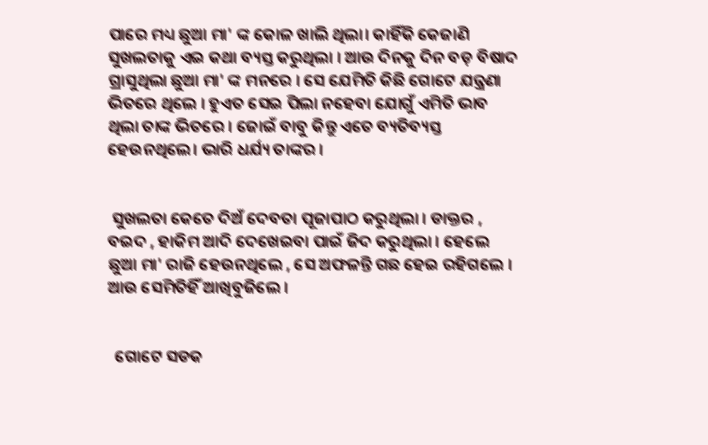ପାରେ ମଧ୍ୟ ଛୁଆ ମା' ଙ୍କ କୋଳ ଖାଲି ଥିଲା। କାହିଁକି କେଜାଣି ସୁଖଲତାକୁ ଏଇ କଥା ବ୍ୟସ୍ତ କରୁଥିଲା । ଆଉ ଦିନକୁ ଦିନ ବଡ଼ ବିଷାଦ ଗ୍ରାସୁଥିଲା ଛୁଆ ମା' ଙ୍କ ମନରେ । ସେ ଯେମିତି କିଛି ଗୋଟେ ଯନ୍ତ୍ରଣା ଭିତରେ ଥିଲେ । ହୁଏତ ସେଇ ପିଲା ନହେବା ଯୋଗୁଁ ଏମିତି ଭାବ ଥିଲା ତାଙ୍କ ଭିତରେ । ଜୋଇଁ ବାବୁ କିନ୍ତୁ ଏତେ ବ୍ୟତିବ୍ୟସ୍ତ ହେଉନଥିଲେ। ଭାରି ଧର୍ଯ୍ୟ ତାଙ୍କର ।


 ସୁଖଲତା କେତେ ଦିଅଁ ଦେବତା ପୂଜାପାଠ କରୁଥିଲା । ଡାକ୍ତର , ବଇଦ , ହାକିମ ଆଦି ଦେଖେଇବା ପାଇଁ ଜିଦ କରୁଥିଲା । ହେଲେ ଛୁଆ ମା' ରାଜି ହେଉନଥିଲେ , ସେ ଅଫଳନ୍ତି ଗଛ ହେଇ ରହିଗଲେ । ଆଉ ସେମିତିହିଁ ଆଖିବୁଜିଲେ ।


  ଗୋଟେ ସଡକ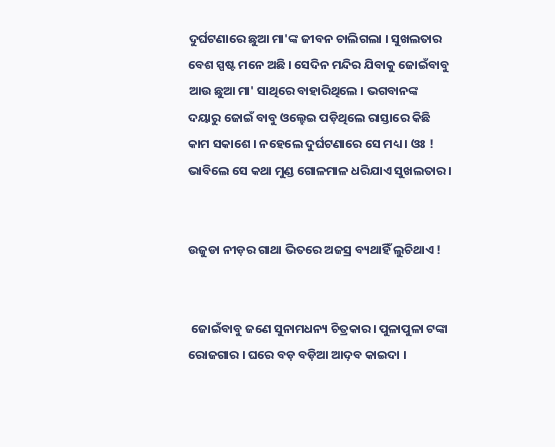ଦୁର୍ଘଟଣାରେ ଛୁଆ ମା'ଙ୍କ ଜୀବନ ଚାଲିଗଲା । ସୁଖଲତାର ବେଶ ସ୍ପଷ୍ଟ ମନେ ଅଛି । ସେଦିନ ମନ୍ଦିର ଯିବାକୁ ଜୋଇଁବାବୁ ଆଉ ଛୁଆ ମା' ସାଥିରେ ବାହାରିଥିଲେ । ଭଗବାନଙ୍କ ଦୟାରୁ ଜୋଇଁ ବାବୁ ଓଲ୍ହେଇ ପଡ଼ିଥିଲେ ରାସ୍ତାରେ କିଛି କାମ ସକାଶେ । ନହେଲେ ଦୁର୍ଘଟଣାରେ ସେ ମଧ୍ୟ । ଓଃ ! ଭାବିଲେ ସେ କଥା ମୁଣ୍ଡ ଗୋଳମାଳ ଧରିଯାଏ ସୁଖଲତାର ।


ଉଜୁଡା ନୀଡ଼ର ଗାଥା ଭିତରେ ଅଜସ୍ର ବ୍ୟଥାହିଁ ଲୁଚିଥାଏ !


 ଜୋଇଁବାବୁ ଜଣେ ସୁନାମଧନ୍ୟ ଚିତ୍ରକାର। ପୁଳାପୁଳା ଟଙ୍କା ରୋଜଗାର । ଘରେ ବଡ଼ ବଡ଼ିଆ ଆଦ଼ବ କାଇଦା ।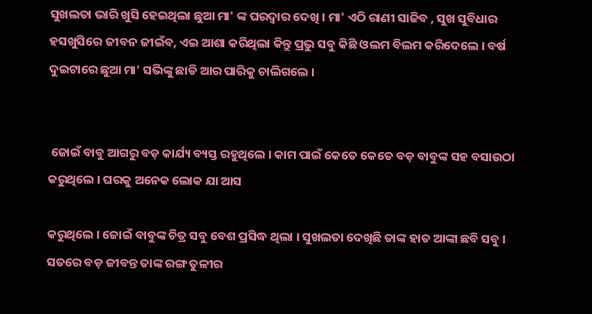ସୁଖଲତା ଭାରି ଖୁସି ହେଇଥିଲା ଛୁଆ ମା' ଙ୍କ ଘରଦ୍ୱାର ଦେଖି । ମା' ଏଠି ରାଣୀ ସାଜିବ , ସୁଖ ସୁବିଧାର ହସଖୁସିରେ ଜୀବନ ଜୀଇଁବ, ଏଇ ଆଶା କରିଥିଲା କିନ୍ତୁ ପ୍ରଭୁ ସବୁ କିଛି ଓଲମ ବିଲମ କରିଦେଲେ । ବର୍ଷ ଦୁଇଟାରେ ଛୁଆ ମା' ସଭିଙ୍କୁ ଛାଡି ଆର ପାରିକୁ ଚାଲିଗଲେ ।


 ଜୋଇଁ ବାବୁ ଆଗରୁ ବଡ଼ କାର୍ଯ୍ୟ ବ୍ୟସ୍ତ ରହୁଥିଲେ । କାମ ପାଇଁ କେତେ କେତେ ବଡ଼ ବାବୁଙ୍କ ସହ ବସାଉଠା କରୁଥିଲେ । ଘରକୁ ଅନେକ ଲୋକ ଯା ଆସ

କରୁଥିଲେ । ଜୋଇଁ ବାବୁଙ୍କ ଚିତ୍ର ସବୁ ବେଶ ପ୍ରସିଦ୍ଧ ଥିଲା । ସୁଖଲତା ଦେଖିଛି ତାଙ୍କ ହାତ ଆଙ୍କା ଛବି ସବୁ । ସତରେ ବଡ଼ ଜୀବନ୍ତ ତାଙ୍କ ରଙ୍ଗ ତୁଳୀର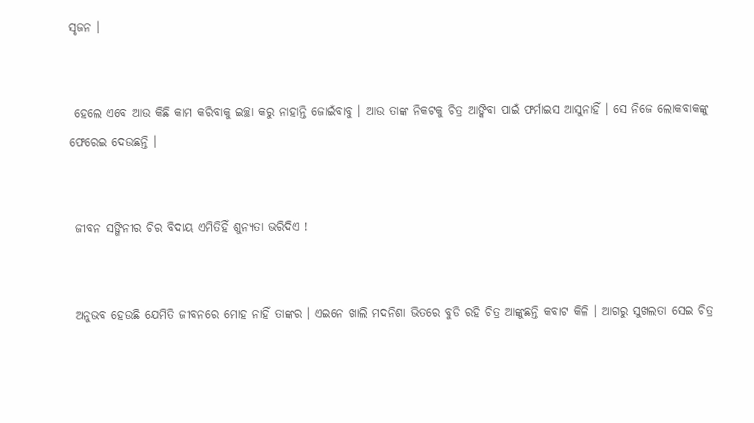ସୃଜନ ।


 ହେଲେ ଏବେ ଆଉ କିଛି କାମ କରିବାକୁ ଇଚ୍ଛା କରୁ ନାହାନ୍ତି ଜୋଇଁବାବୁ । ଆଉ ତାଙ୍କ ନିକଟକୁ ଚିତ୍ର ଆଙ୍କିବା ପାଇଁ ଫର୍ମାଇସ ଆସୁନାହିଁ । ସେ ନିଜେ ଲୋକବାକଙ୍କୁ ଫେରେଇ ଦେଉଛନ୍ତି ।


 ଜୀବନ ସଙ୍ଗିନୀର ଚିର ବିଦାୟ ଏମିତିହିଁ ଶୁନ୍ୟତା ଭରିଦିଏ !


 ଅନୁଭବ ହେଉଛି ଯେମିତି ଜୀବନରେ ମୋହ ନାହିଁ ତାଙ୍କର । ଏଇନେ ଖାଲି ମଦନିଶା ଭିତରେ ବୁଡି ରହି ଚିତ୍ର ଆଙ୍କୁଛନ୍ତି କବାଟ କିଳି । ଆଗରୁ ସୁଖଲତା ସେଇ ଚିତ୍ର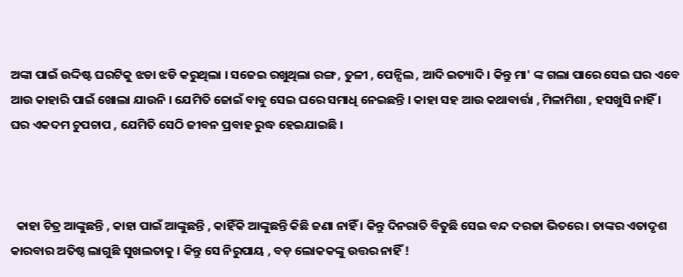ଅଙ୍କା ପାଇଁ ଉଦ୍ଦିଷ୍ଟ ଘରଟିକୁ ଝଡା ଝଡି କରୁଥିଲା । ସଜେଇ ରଖୁଥିଲା ରଙ୍ଗ , ତୁଳୀ , ପେନ୍ସିଲ , ଆଦି ଇତ୍ୟାଦି । କିନ୍ତୁ ମା' ଙ୍କ ଗଲା ପାରେ ସେଇ ଘର ଏବେ ଆଉ କାହାରି ପାଇଁ ଖୋଲା ଯାଉନି । ଯେମିତି ଜୋଇଁ ବାବୁ ସେଇ ଘରେ ସମାଧି ନେଇଛନ୍ତି । କାହା ସହ ଆଉ କଥାବାର୍ତ୍ତା , ମିଳାମିଶା , ହସଖୁସି ନାହିଁ । ଘର ଏକଦମ ଚୁପଚାପ , ଯେମିତି ସେଠି ଜୀବନ ପ୍ରବାହ ରୁଦ୍ଧ ହେଇଯାଇଛି ।



  କାହା ଚିତ୍ର ଆଙ୍କୁଛନ୍ତି , କାହା ପାଇଁ ଆଙ୍କୁଛନ୍ତି , କାହିଁକି ଆଙ୍କୁଛନ୍ତି କିଛି ଜଣା ନାହିଁ । କିନ୍ତୁ ଦିନରାତି ବିତୁଛି ସେଇ ବନ୍ଦ ଦରଜା ଭିତରେ । ତାଙ୍କର ଏତାଦୃଶ କାରବାର ଅତିଷ୍ଠ ଲାଗୁଛି ସୁଖଲତାକୁ । କିନ୍ତୁ ସେ ନିରୁପାୟ , ବଡ଼ ଲୋକକଙ୍କୁ ଉତ୍ତର ନାହିଁ !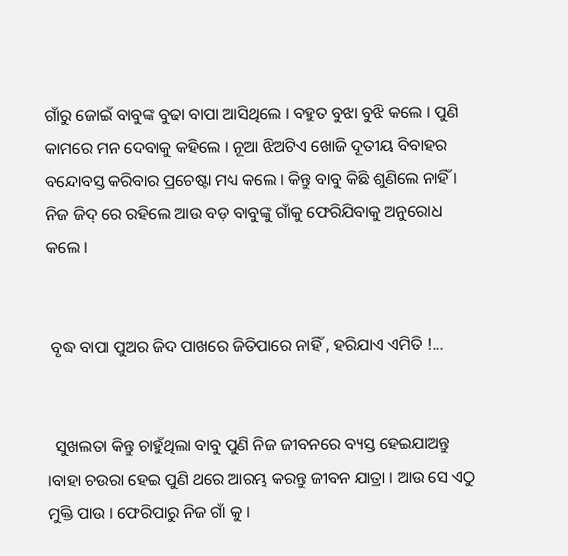ଗାଁରୁ ଜୋଇଁ ବାବୁଙ୍କ ବୁଢା ବାପା ଆସିଥିଲେ । ବହୁତ ବୁଝା ବୁଝି କଲେ । ପୁଣି କାମରେ ମନ ଦେବାକୁ କହିଲେ । ନୂଆ ଝିଅଟିଏ ଖୋଜି ଦୂତୀୟ ବିବାହର ବନ୍ଦୋବସ୍ତ କରିବାର ପ୍ରଚେଷ୍ଟା ମଧ୍ୟ କଲେ । କିନ୍ତୁ ବାବୁ କିଛି ଶୁଣିଲେ ନାହିଁ । ନିଜ ଜିଦ୍ ରେ ରହିଲେ ଆଉ ବଡ଼ ବାବୁଙ୍କୁ ଗାଁକୁ ଫେରିଯିବାକୁ ଅନୁରୋଧ କଲେ ।


 ବୃଦ୍ଧ ବାପା ପୁଅର ଜିଦ ପାଖରେ ଜିତିପାରେ ନାହିଁ , ହରିଯାଏ ଏମିତି !...


  ସୁଖଲତା କିନ୍ତୁ ଚାହୁଁଥିଲା ବାବୁ ପୁଣି ନିଜ ଜୀବନରେ ବ୍ୟସ୍ତ ହେଇଯାଅନ୍ତୁ ।ବାହା ଚଉରା ହେଇ ପୁଣି ଥରେ ଆରମ୍ଭ କରନ୍ତୁ ଜୀବନ ଯାତ୍ରା । ଆଉ ସେ ଏଠୁ ମୁକ୍ତି ପାଉ । ଫେରିପାରୁ ନିଜ ଗାଁ କୁ ।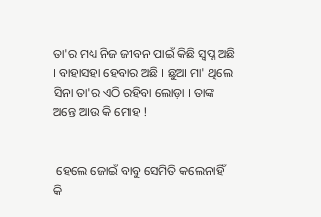ତା'ର ମଧ୍ୟ ନିଜ ଜୀବନ ପାଇଁ କିଛି ସ୍ୱପ୍ନ ଅଛି । ବାହାସହା ହେବାର ଅଛି । ଛୁଆ ମା' ଥିଲେ ସିନା ତା'ର ଏଠି ରହିବା ଲୋଡ଼ା । ତାଙ୍କ ଅନ୍ତେ ଆଉ କି ମୋହ !


 ହେଲେ ଜୋଇଁ ବାବୁ ସେମିତି କଲେନାହିଁ କି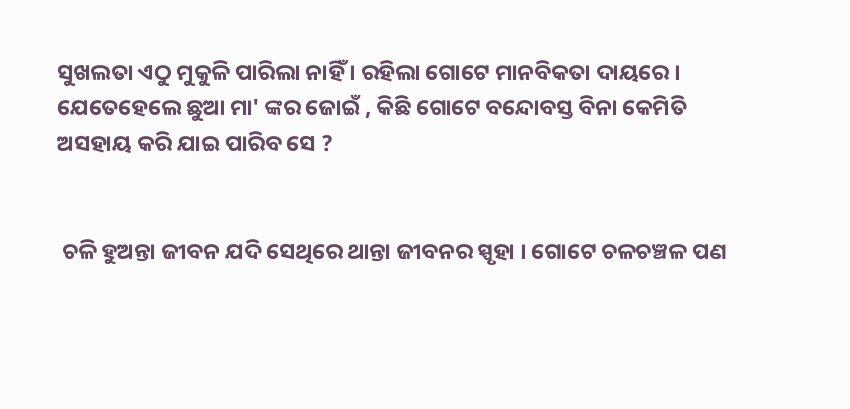ସୁଖଲତା ଏଠୁ ମୁକୁଳି ପାରିଲା ନାହିଁ । ରହିଲା ଗୋଟେ ମାନବିକତା ଦାୟରେ । ଯେତେହେଲେ ଛୁଆ ମା' ଙ୍କର ଜୋଇଁ , କିଛି ଗୋଟେ ବନ୍ଦୋବସ୍ତ ବିନା କେମିତି ଅସହାୟ କରି ଯାଇ ପାରିବ ସେ ?


 ଚଳି ହୁଅନ୍ତା ଜୀବନ ଯଦି ସେଥିରେ ଥାନ୍ତା ଜୀବନର ସ୍ପୃହା । ଗୋଟେ ଚଳଚଞ୍ଚଳ ପଣ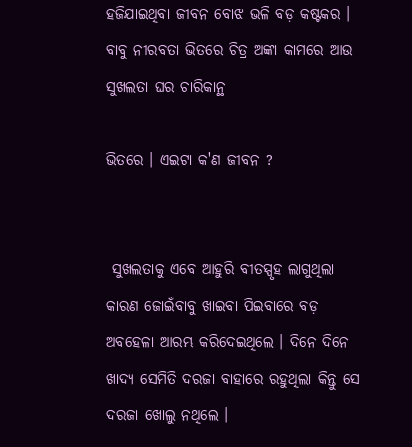ହଜିଯାଇଥିବା ଜୀବନ ବୋଝ ଭଳି ବଡ଼ କଷ୍ଟକର । ବାବୁ ନୀରବତା ଭିତରେ ଚିତ୍ର ଅଙ୍କା କାମରେ ଆଉ ସୁଖଲତା ଘର ଚାରିକାନ୍ଥ

ଭିତରେ । ଏଇଟା କ'ଣ ଜୀବନ ?


 ସୁଖଲତାକୁ ଏବେ ଆହୁରି ବୀତସ୍ପୃହ ଲାଗୁଥିଲା କାରଣ ଜୋଇଁବାବୁ ଖାଇବା ପିଇବାରେ ବଡ଼ ଅବହେଳା ଆରମ୍ଭ କରିଦେଇଥିଲେ । ଦିନେ ଦିନେ ଖାଦ୍ୟ ସେମିତି ଦରଜା ବାହାରେ ରହୁଥିଲା କିନ୍ତୁ ସେ ଦରଜା ଖୋଲୁ ନଥିଲେ ।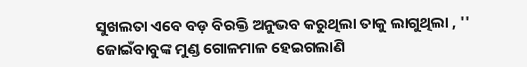ସୁଖଲତା ଏବେ ବଡ଼ ବିରକ୍ତି ଅନୁଭବ କରୁଥିଲା ତାକୁ ଲାଗୁଥିଲା , '' ଜୋଇଁବାବୁଙ୍କ ମୁଣ୍ଡ ଗୋଳମାଳ ହେଇଗଲାଣି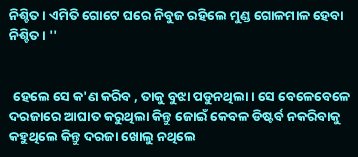ନିଶ୍ଚିତ । ଏମିତି ଗୋଟେ ଘରେ ନିବୁଜ ରହିଲେ ମୁଣ୍ଡ ଗୋଳମାଳ ହେବା ନିଶ୍ଚିତ । ''


 ହେଲେ ସେ କ'ଣ କରିବ , ତାକୁ ବୁଝା ପଡୁନଥିଲା । ସେ ବେଳେବେଳେ ଦରଜାରେ ଆଘାତ କରୁଥିଲା କିନ୍ତୁ ଜୋଇଁ କେବଳ ଡିଷ୍ଟର୍ବ ନକରିବାକୁ କହୁଥିଲେ କିନ୍ତୁ ଦରଜା ଖୋଲୁ ନଥିଲେ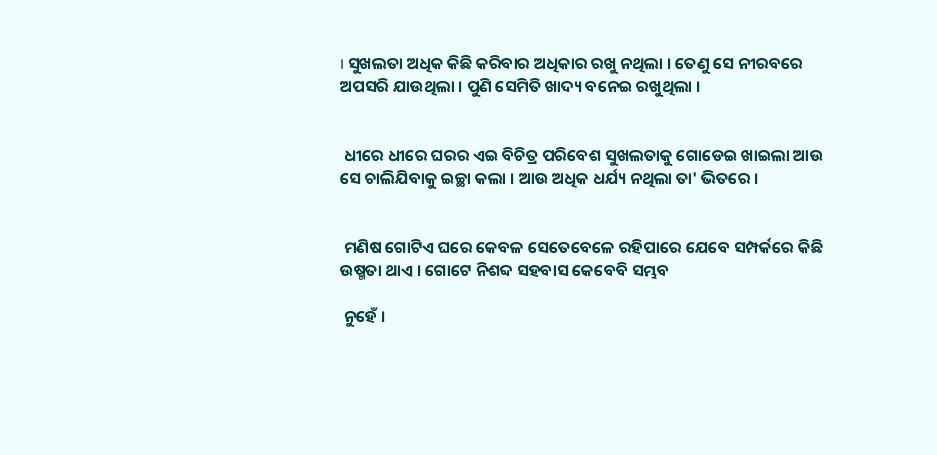। ସୁଖଲତା ଅଧିକ କିଛି କରିବାର ଅଧିକାର ରଖୁ ନଥିଲା । ତେଣୁ ସେ ନୀରବରେ ଅପସରି ଯାଉଥିଲା । ପୁଣି ସେମିତି ଖାଦ୍ୟ ବନେଇ ରଖୁଥିଲା ।


 ଧୀରେ ଧୀରେ ଘରର ଏଇ ବିଚିତ୍ର ପରିବେଶ ସୁଖଲତାକୁ ଗୋଡେଇ ଖାଇଲା ଆଉ ସେ ଚାଲିଯିବାକୁ ଇଚ୍ଛା କଲା । ଆଉ ଅଧିକ ଧର୍ଯ୍ୟ ନଥିଲା ତା' ଭିତରେ ।


 ମଣିଷ ଗୋଟିଏ ଘରେ କେବଳ ସେତେବେଳେ ରହିପାରେ ଯେବେ ସମ୍ପର୍କରେ କିଛି ଉଷ୍ମତା ଥାଏ । ଗୋଟେ ନିଶବ୍ଦ ସହବାସ କେବେବି ସମ୍ଭବ

 ନୁହେଁ ।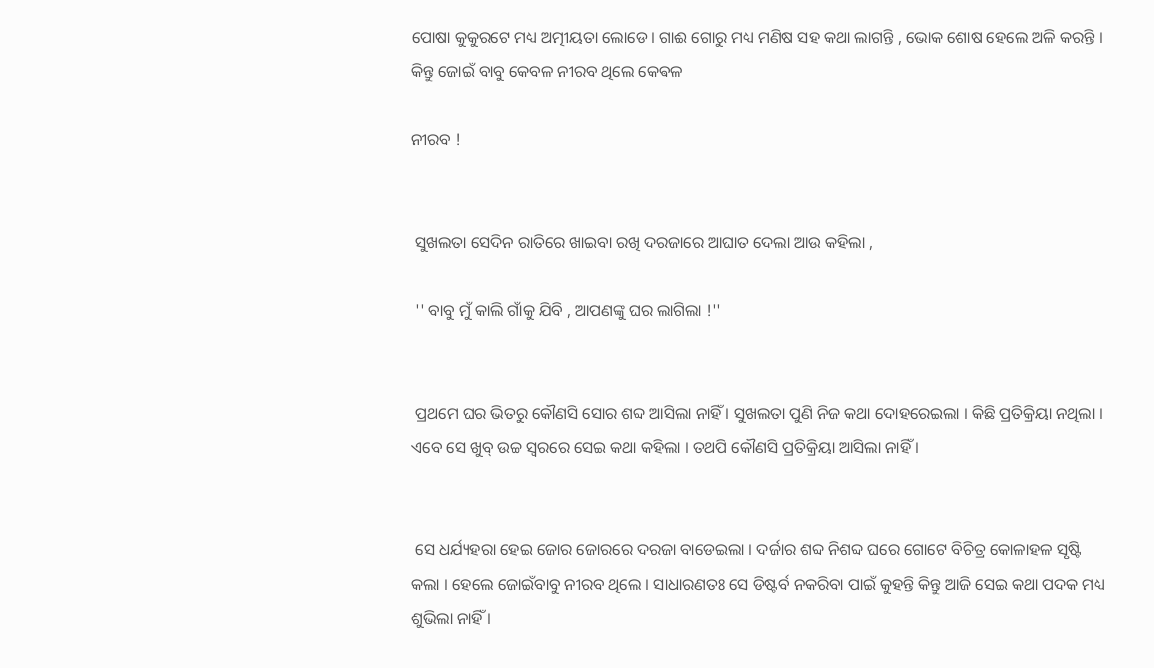ପୋଷା କୁକୁରଟେ ମଧ୍ୟ ଅତ୍ମୀୟତା ଲୋଡେ। ଗାଈ ଗୋରୁ ମଧ୍ୟ ମଣିଷ ସହ କଥା ଲାଗନ୍ତି , ଭୋକ ଶୋଷ ହେଲେ ଅଳି କରନ୍ତି । କିନ୍ତୁ ଜୋଇଁ ବାବୁ କେବଳ ନୀରବ ଥିଲେ କେଵଳ

ନୀରବ !


 ସୁଖଲତା ସେଦିନ ରାତିରେ ଖାଇବା ରଖି ଦରଜାରେ ଆଘାତ ଦେଲା ଆଉ କହିଲା ,

 '' ବାବୁ ମୁଁ କାଲି ଗାଁକୁ ଯିବି , ଆପଣଙ୍କୁ ଘର ଲାଗିଲା !''


 ପ୍ରଥମେ ଘର ଭିତରୁ କୌଣସି ସୋର ଶବ୍ଦ ଆସିଲା ନାହିଁ । ସୁଖଲତା ପୁଣି ନିଜ କଥା ଦୋହରେଇଲା । କିଛି ପ୍ରତିକ୍ରିୟା ନଥିଲା । ଏବେ ସେ ଖୁବ୍ ଉଚ୍ଚ ସ୍ୱରରେ ସେଇ କଥା କହିଲା । ତଥପି କୌଣସି ପ୍ରତିକ୍ରିୟା ଆସିଲା ନାହିଁ ।


 ସେ ଧର୍ଯ୍ୟହରା ହେଇ ଜୋର ଜୋରରେ ଦରଜା ବାଡେଇଲା । ଦର୍ଜାର ଶବ୍ଦ ନିଶବ୍ଦ ଘରେ ଗୋଟେ ବିଚିତ୍ର କୋଳାହଳ ସୃଷ୍ଟି କଲା । ହେଲେ ଜୋଇଁବାବୁ ନୀରବ ଥିଲେ । ସାଧାରଣତଃ ସେ ଡିଷ୍ଟର୍ବ ନକରିବା ପାଇଁ କୁହନ୍ତି କିନ୍ତୁ ଆଜି ସେଇ କଥା ପଦକ ମଧ୍ୟ ଶୁଭିଲା ନାହିଁ ।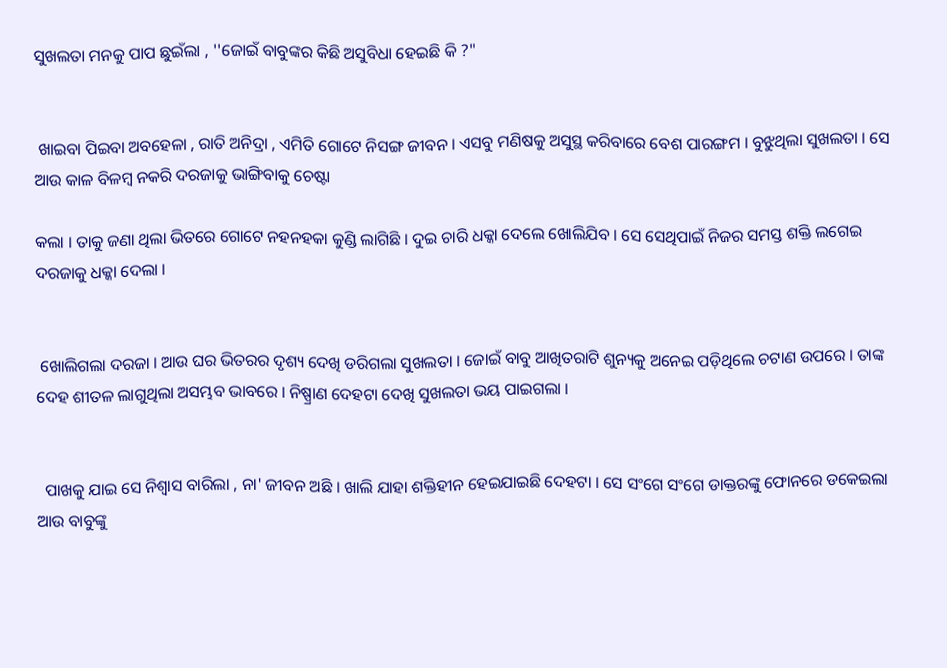ସୁଖଲତା ମନକୁ ପାପ ଛୁଇଁଲା , ''ଜୋଇଁ ବାବୁଙ୍କର କିଛି ଅସୁବିଧା ହେଇଛି କି ?"


 ଖାଇବା ପିଇବା ଅବହେଳା , ରାତି ଅନିଦ୍ରା , ଏମିତି ଗୋଟେ ନିସଙ୍ଗ ଜୀବନ । ଏସବୁ ମଣିଷକୁ ଅସୁସ୍ଥ କରିବାରେ ବେଶ ପାରଙ୍ଗମ । ବୁଝୁଥିଲା ସୁଖଲତା । ସେ ଆଉ କାଳ ବିଳମ୍ବ ନକରି ଦରଜାକୁ ଭାଙ୍ଗିବାକୁ ଚେଷ୍ଟା

କଲା । ତାକୁ ଜଣା ଥିଲା ଭିତରେ ଗୋଟେ ନହନହକା କୁଣ୍ଡି ଲାଗିଛି । ଦୁଇ ଚାରି ଧକ୍କା ଦେଲେ ଖୋଲିଯିବ । ସେ ସେଥିପାଇଁ ନିଜର ସମସ୍ତ ଶକ୍ତି ଲଗେଇ ଦରଜାକୁ ଧକ୍କା ଦେଲା ।


 ଖୋଲିଗଲା ଦରଜା । ଆଉ ଘର ଭିତରର ଦୃଶ୍ୟ ଦେଖି ଡରିଗଲା ସୁଖଲତା । ଜୋଇଁ ବାବୁ ଆଖିତରାଟି ଶୁନ୍ୟକୁ ଅନେଇ ପଡ଼ିଥିଲେ ଚଟାଣ ଉପରେ । ତାଙ୍କ ଦେହ ଶୀତଳ ଲାଗୁଥିଲା ଅସମ୍ଭବ ଭାବରେ । ନିଷ୍ପ୍ରାଣ ଦେହଟା ଦେଖି ସୁଖଲତା ଭୟ ପାଇଗଲା ।


  ପାଖକୁ ଯାଇ ସେ ନିଶ୍ୱାସ ବାରିଲା , ନା' ଜୀବନ ଅଛି । ଖାଲି ଯାହା ଶକ୍ତିହୀନ ହେଇଯାଇଛି ଦେହଟା । ସେ ସଂଗେ ସଂଗେ ଡାକ୍ତରଙ୍କୁ ଫୋନରେ ଡକେଇଲା ଆଉ ବାବୁଙ୍କୁ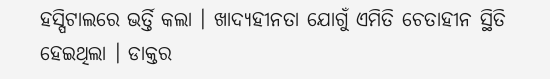ହସ୍ପିଟାଲରେ ଭର୍ତ୍ତି କଲା । ଖାଦ୍ୟହୀନତା ଯୋଗୁଁ ଏମିତି ଚେତାହୀନ ସ୍ଥିତି ହେଇଥିଲା । ଡାକ୍ତର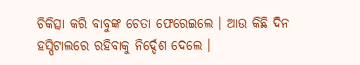ଚିକିତ୍ସା କରି ବାବୁଙ୍କ ଚେତା ଫେରେଇଲେ । ଆଉ କିଛି ଦିନ ହସ୍ପିଟାଲରେ ରହିବାକୁ ନିର୍ଦ୍ଦେଶ ଦେଲେ ।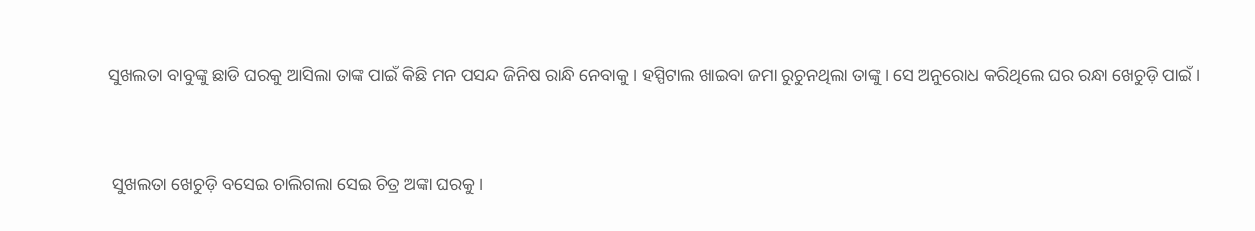ସୁଖଲତା ବାବୁଙ୍କୁ ଛାଡି ଘରକୁ ଆସିଲା ତାଙ୍କ ପାଇଁ କିଛି ମନ ପସନ୍ଦ ଜିନିଷ ରାନ୍ଧି ନେବାକୁ । ହସ୍ପିଟାଲ ଖାଇବା ଜମା ରୁଚୁନଥିଲା ତାଙ୍କୁ । ସେ ଅନୁରୋଧ କରିଥିଲେ ଘର ରନ୍ଧା ଖେଚୁଡ଼ି ପାଇଁ ।


 ସୁଖଲତା ଖେଚୁଡ଼ି ବସେଇ ଚାଲିଗଲା ସେଇ ଚିତ୍ର ଅଙ୍କା ଘରକୁ ।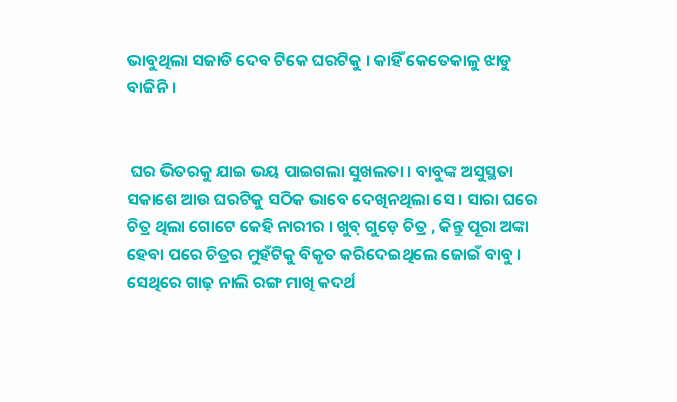ଭାବୁଥିଲା ସଜାଡି ଦେବ ଟିକେ ଘରଟିକୁ । କାହିଁ କେତେକାଳୁ ଝାଡୁ ବାଜିନି।


 ଘର ଭିତରକୁ ଯାଇ ଭୟ ପାଇଗଲା ସୁଖଲତା । ବାବୁଙ୍କ ଅସୁସ୍ଥତା ସକାଶେ ଆଉ ଘରଟିକୁ ସଠିକ ଭାବେ ଦେଖିନଥିଲା ସେ । ସାରା ଘରେ ଚିତ୍ର ଥିଲା ଗୋଟେ କେହି ନାରୀର । ଖୁବ୍ ଗୁଡ଼େ ଚିତ୍ର , କିନ୍ତୁ ପୂରା ଅଙ୍କା ହେବା ପରେ ଚିତ୍ରର ମୁହଁଟିକୁ ବିକୃତ କରିଦେଇଥିଲେ ଜୋଇଁ ବାବୁ । ସେଥିରେ ଗାଢ଼ ନାଲି ରଙ୍ଗ ମାଖି କଦର୍ଥ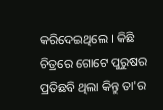କରିଦେଇଥିଲେ । କିଛି ଚିତ୍ରରେ ଗୋଟେ ପୁରୁଷର ପ୍ରତିଛବି ଥିଲା କିନ୍ତୁ ତା'ର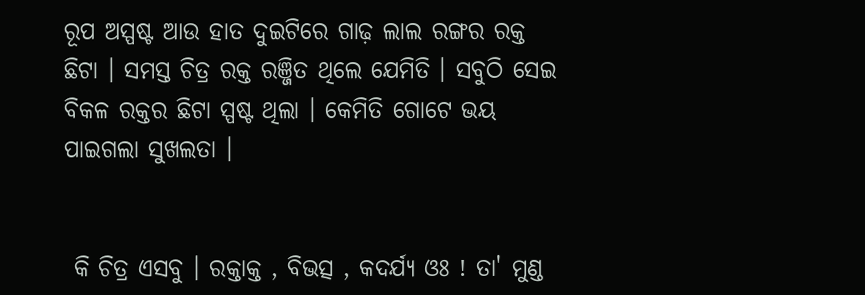ରୂପ ଅସ୍ପଷ୍ଟ ଆଉ ହାତ ଦୁଇଟିରେ ଗାଢ଼ ଲାଲ ରଙ୍ଗର ରକ୍ତ ଛିଟା । ସମସ୍ତ ଚିତ୍ର ରକ୍ତ ରଞ୍ଜିତ ଥିଲେ ଯେମିତି । ସବୁଠି ସେଇ ବିକଳ ରକ୍ତର ଛିଟା ସ୍ପଷ୍ଟ ଥିଲା । କେମିତି ଗୋଟେ ଭୟ ପାଇଗଲା ସୁଖଲତା ।


 କି ଚିତ୍ର ଏସବୁ । ରକ୍ତାକ୍ତ , ବିଭତ୍ସ , କଦର୍ଯ୍ୟ ଓଃ ! ତା' ମୁଣ୍ଡ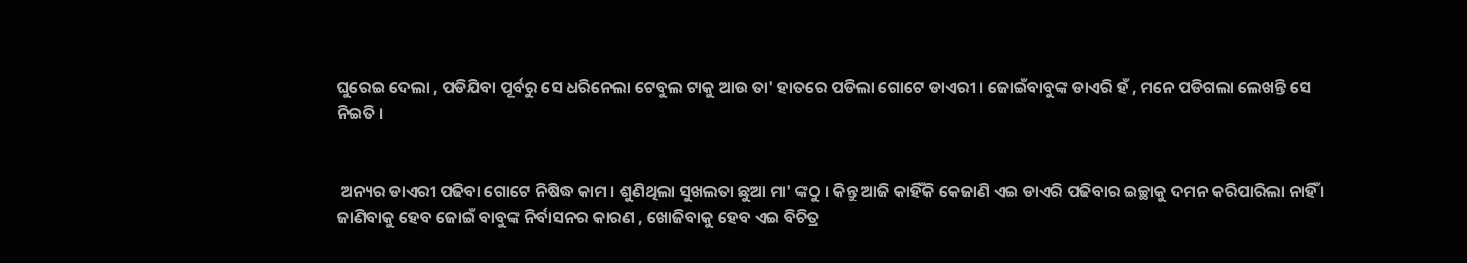ଘୁରେଇ ଦେଲା , ପଡିଯିବା ପୂର୍ବରୁ ସେ ଧରିନେଲା ଟେବୁଲ ଟାକୁ ଆଉ ତା' ହାତରେ ପଡିଲା ଗୋଟେ ଡାଏରୀ । ଜୋଇଁବାବୁଙ୍କ ଡାଏରି ହଁ , ମନେ ପଡିଗଲା ଲେଖନ୍ତି ସେ ନିଇତି ।


 ଅନ୍ୟର ଡାଏରୀ ପଢିବା ଗୋଟେ ନିଷିଦ୍ଧ କାମ । ଶୁଣିଥିଲା ସୁଖଲତା ଛୁଆ ମା' ଙ୍କଠୁ । କିନ୍ତୁ ଆଜି କାହିଁକି କେଜାଣି ଏଇ ଡାଏରି ପଢିବାର ଇଚ୍ଛାକୁ ଦମନ କରିପାରିଲା ନାହିଁ । ଜାଣିବାକୁ ହେବ ଜୋଇଁ ବାବୁଙ୍କ ନିର୍ବାସନର କାରଣ , ଖୋଜିବାକୁ ହେବ ଏଇ ବିଚିତ୍ର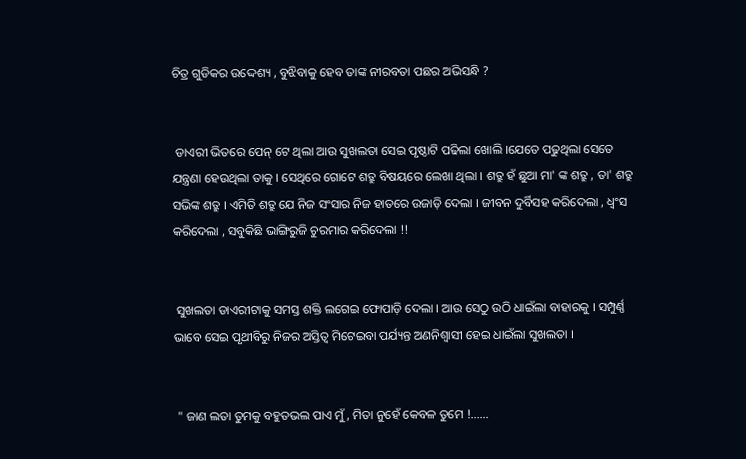ଚିତ୍ର ଗୁଡିକର ଉଦ୍ଦେଶ୍ୟ , ବୁଝିବାକୁ ହେବ ତାଙ୍କ ନୀରବତା ପଛର ଅଭିସନ୍ଧି ?


 ଡାଏରୀ ଭିତରେ ପେନ୍ ଟେ ଥିଲା ଆଉ ସୁଖଲତା ସେଇ ପୃଷ୍ଠାଟି ପଢିଲା ଖୋଲି ।ଯେତେ ପଢୁଥିଲା ସେତେ ଯନ୍ତ୍ରଣା ହେଉଥିଲା ତାକୁ । ସେଥିରେ ଗୋଟେ ଶତ୍ରୁ ବିଷୟରେ ଲେଖା ଥିଲା । ଶତ୍ରୁ ହଁ ଛୁଆ ମା' ଙ୍କ ଶତ୍ରୁ , ତା' ଶତ୍ରୁ ସଭିଙ୍କ ଶତ୍ରୁ । ଏମିତି ଶତ୍ରୁ ଯେ ନିଜ ସଂସାର ନିଜ ହାତରେ ଉଜାଡ଼ି ଦେଲା । ଜୀବନ ଦୁର୍ବିସହ କରିଦେଲା , ଧ୍ୱଂସ କରିଦେଲା , ସବୁକିଛି ଭାଙ୍ଗିରୁଜି ଚୁରମାର କରିଦେଲା !!


 ସୁଖଲତା ଡାଏରୀଟାକୁ ସମସ୍ତ ଶକ୍ତି ଲଗେଇ ଫୋପାଡ଼ି ଦେଲା । ଆଉ ସେଠୁ ଉଠି ଧାଇଁଲା ବାହାରକୁ । ସମ୍ପୁର୍ଣ୍ଣ ଭାବେ ସେଇ ପୃଥୀବିରୁ ନିଜର ଅସ୍ତିତ୍ୱ ମିଟେଇବା ପର୍ଯ୍ୟନ୍ତ ଅଣନିଶ୍ୱାସୀ ହେଇ ଧାଇଁଲା ସୁଖଲତା ।


 " ଜାଣ ଲତା ତୁମକୁ ବହୁତଭଲ ପାଏ ମୁଁ , ମିତା ନୁହେଁ କେବଳ ତୁମେ !......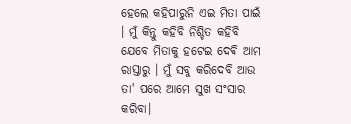ହେଲେ କହିପାରୁନି ଏଇ ମିତା ପାଇଁ । ମୁଁ କିନ୍ତୁ କହିବି ନିଶ୍ଚିତ କହିବି ଯେବେ ମିତାକୁ ହଟେଇ ଦେଵି ଆମ ରାସ୍ତାରୁ । ମୁଁ ସବୁ କରିଦେବି ଆଉ ତା' ପରେ ଆମେ ସୁଖ ସଂସାର କରିବା।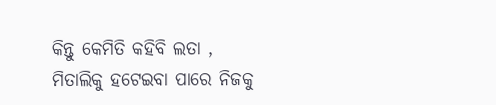କିନ୍ତୁ କେମିତି କହିବି ଲତା , ମିତାଲିକୁ ହଟେଇବା ପାରେ ନିଜକୁ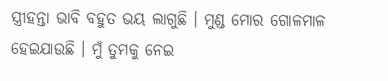ସ୍ତ୍ରୀହନ୍ତା ଭାବି ବହୁତ ଭୟ ଲାଗୁଛି । ମୁଣ୍ଡ ମୋର ଗୋଳମାଳ ହେଇଯାଉଛି । ମୁଁ ତୁମକୁ ନେଇ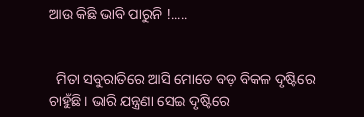ଆଉ କିଛି ଭାବି ପାରୁନି !.....


  ମିତା ସବୁରାତିରେ ଆସି ମୋତେ ବଡ଼ ବିକଳ ଦୃଷ୍ଟିରେ ଚାହୁଁଛି । ଭାରି ଯନ୍ତ୍ରଣା ସେଇ ଦୃଷ୍ଟିରେ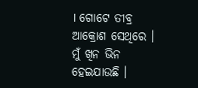। ଗୋଟେ ତୀବ୍ର ଆକ୍ରୋଶ ସେଥିରେ । ମୁଁ ଖିନ ଭିନ ହେଇଯାଉଛି ।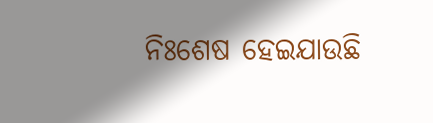ନିଃଶେଷ ହେଇଯାଉଛି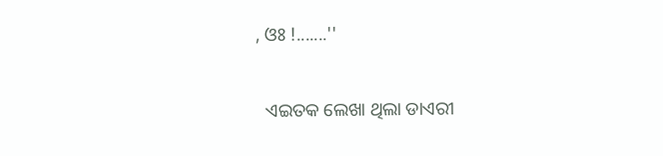, ଓଃ !.......''


  ଏଇତକ ଲେଖା ଥିଲା ଡାଏରୀ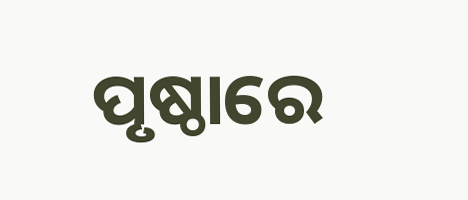ପୃଷ୍ଠାରେ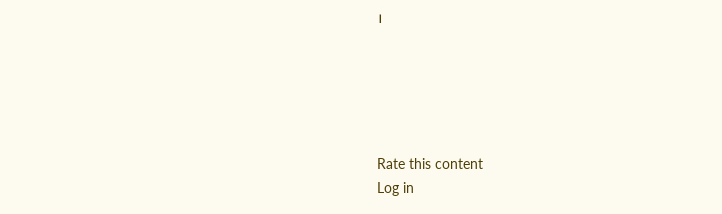।





Rate this content
Log in